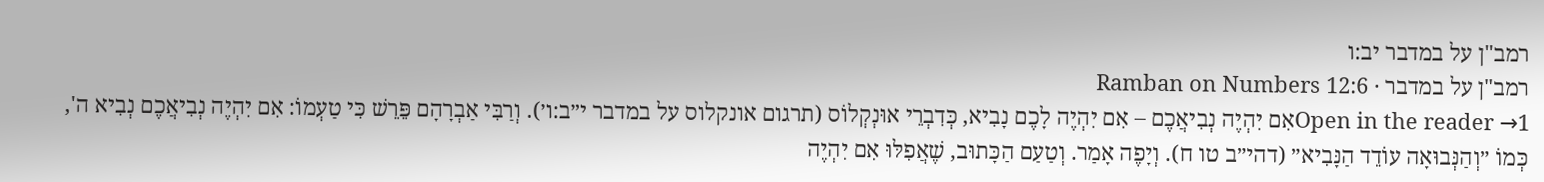רמב"ן על במדבר יב:ו
רמב"ן על במדבר · Ramban on Numbers 12:6
Open in the reader →1אִם יִהְיֶה נְבִיאֲכֶם – אִם יִהְיֶה לָכֶם נָבִיא, כְּדִבְרֵי אוּנְקְלוֹס (תרגום אונקלוס על במדבר י״ב:ו׳). וְרַבִּי אַבְרָהָם פֵּרֵשׁ כִּי טַעְמוֹ: אִם יִהְיֶה נְבִיאֲכֶם נְבִיא ה', כְּמוֹ ״וְהַנְּבוּאָה עוֹדֵד הַנָּבִיא״ (דהי״ב טו ח). וְיָפֶה אָמַר. וְטַעַם הַכָּתוּב, שֶׁאֲפִלּוּ אִם יִהְיֶה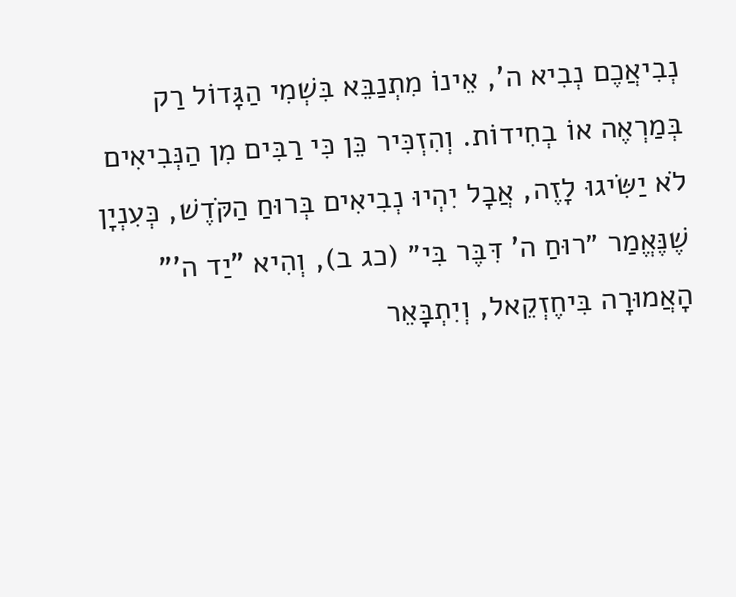נְבִיאֲכֶם נְבִיא ה', אֵינוֹ מִתְנַבֵּא בִּשְׁמִי הַגָּדוֹל רַק בְּמַרְאֶה אוֹ בְחִידוֹת. וְהִזְכִּיר כֵּן כִּי רַבִּים מִן הַנְּבִיאִים לֹא יַשִּׂיגוּ לָזֶה, אֲבָל יִהְיוּ נְבִיאִים בְּרוּחַ הַקֹּדֶשׁ, כְּעִנְיָן שֶׁנֶּאֱמַר ״רוּחַ ה' דִּבֶּר בִּי״ (כג ב), וְהִיא "יַד ה'" הָאֲמוּרָה בִּיחֶזְקֵאל, וְיִתְבָּאֵר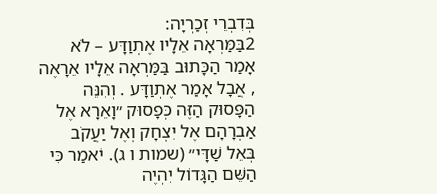בְּדִבְרֵי זְכַרְיָה:
2בַּמַּרְאָה אֵלָיו אֶתְוַדָּע – לֹא אָמַר הַכָּתוּב בַּמַּרְאָה אֵלָיו אֵרָאֶה , אֲבָל אָמַר אֶתְוַדָּע . וְהִנֵּה הַפָּסוּק הַזֶּה כְּפָסוּק ״וָאֵרָא אֶל אַבְרָהָם אֶל יִצְחָק וְאֶל יַעֲקֹב בְּאֵל שַׁדָּי״ (שמות ו ג). יֹאמַר כִּי הַשֵּׁם הַגָּדוֹל יִהְיֶה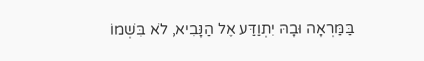בַּמַּרְאָה וּבָהּ יִתְוַדַּע אֶל הַנָּבִיא, לֹא בִּשְׁמוֹ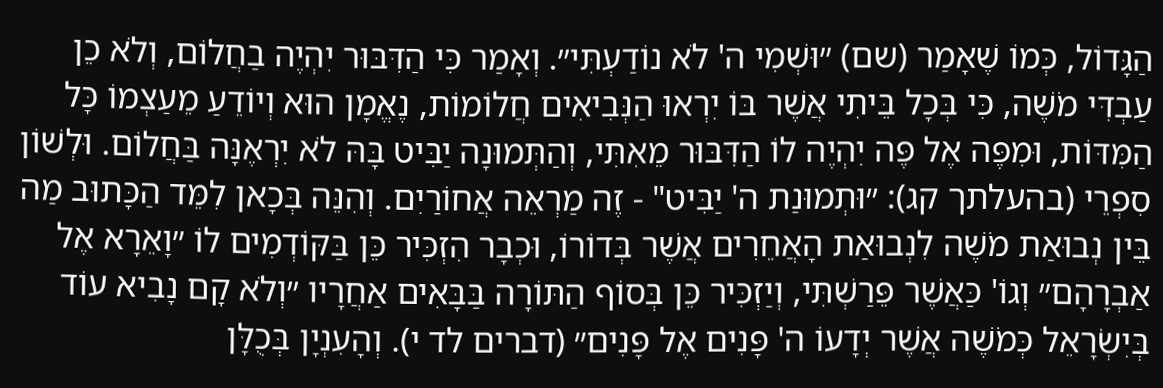הַגָּדוֹל, כְּמוֹ שֶׁאָמַר (שם) ״וּשְׁמִי ה' לֹא נוֹדַעְתִּי״. וְאָמַר כִּי הַדִּבּוּר יִהְיֶה בַחֲלוֹם, וְלֹא כֵן עַבְדִּי מֹשֶׁה, כִּי בְּכָל בֵּיתִי אֲשֶׁר בּוֹ יִרְאוּ הַנְּבִיאִים חֲלוֹמוֹת, נֶאֱמָן הוּא וְיוֹדֵעַ מֵעַצְמוֹ כָּל הַמִּדּוֹת, וּמִפֶּה אֶל פֶּה יִהְיֶה לוֹ הַדִּבּוּר מֵאִתִּי, וְהַתְּמוּנָה יַבִּיט בָּהּ לֹא יִרְאֶנָּה בַּחֲלוֹם. וּלְשׁוֹן סִפְרֵי (בהעלתך קג): ״וּתְמוּנַת ה' יַבִּיט" - זֶה מַרְאֵה אֲחוֹרַיִם. וְהִנֵּה בְּכָאן לִמֵּד הַכָּתוּב מַה בֵּין נְבוּאַת מֹשֶׁה לִנְבוּאַת הָאֲחֵרִים אֲשֶׁר בְּדוֹרוֹ, וּכְבָר הִזְכִּיר כֵּן בַּקּוֹדְמִים לוֹ ״וָאֵרָא אֶל אַבְרָהָם״ וְגוֹ' כַּאֲשֶׁר פֵּרַשְׁתִּי, וְיַזְכִּיר כֵּן בְּסוֹף הַתּוֹרָה בַּבָּאִים אַחֲרָיו ״וְלֹא קָם נָבִיא עוֹד בְּיִשְׂרָאֵל כְּמֹשֶׁה אֲשֶׁר יְדָעוֹ ה' פָּנִים אֶל פָּנִים״ (דברים לד י). וְהָעִנְיָן בְּכֻלָּן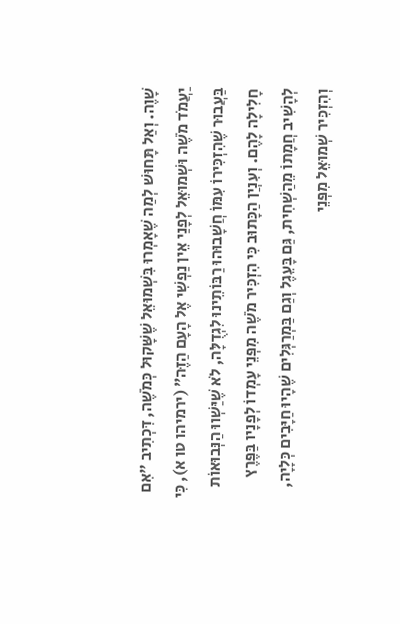שָׁוֶה. וְאַל תָּחוּשׁ לְמַה שֶׁאָמְרוּ בִּשְׁמוּאֵל שֶׁשָּׁקוּל כְּמֹשֶׁה, דִּכְתִיב ״אִם יַעֲמֹד מֹשֶׁה וּשְׁמוּאֵל לְפָנַי אֵין נַפְשִׁי אֶל הָעָם הַזֶּה״ (ירמיהו טו א), כִּי בַּעֲבוּר שֶׁהִזְכִּירוֹ עִמּוֹ חֲשָׁבוּהוּ רַבּוֹתֵינוּ לִגְדֻלָּה, לֹא שֶׁיַּשְׁווּ הַנְּבוּאוֹת חָלִילָה לָהֶם. וְעִנְיַן הַכָּתוּב כִּי הִזְכִּיר מֹשֶׁה מִפְּנֵי עָמְדוֹ לְפָנָיו בַּפֶּרֶץ לְהָשִׁיב חֲמָתוֹ מֵהַשְׁחִית, גַּם בָּעֵגֶל וְגַם בַּמְרַגְּלִים שֶׁהָיוּ חַיָּבִים כְּלָיָה, וְהִזְכִּיר שְׁמוּאֵל מִפְּנֵי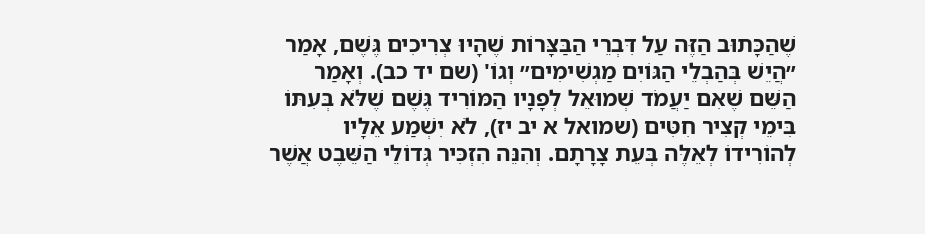שֶׁהַכָּתוּב הַזֶּה עַל דִּבְרֵי הַבַּצָּרוֹת שֶׁהָיוּ צְרִיכִים גֶּשֶׁם, אָמַר ״הֲיֵשׁ בְּהַבְלֵי הַגּוֹיִם מַגְשִׁימִים״ וְגוֹ' (שם יד כב). וְאָמַר הַשֵּׁם שֶׁאִם יַעֲמֹד שְׁמוּאֵל לְפָנָיו הַמּוֹרִיד גֶּשֶׁם שֶׁלֹּא בְּעִתּוֹ בִּימֵי קְצִיר חִטִּים (שמואל א יב יז), לֹא יִשְׁמַע אֵלָיו לְהוֹרִידוֹ לְאֵלֶּה בְּעֵת צָרָתָם. וְהִנֵּה הִזְכִּיר גְּדוֹלֵי הַשֵּׁבֶט אֲשֶׁר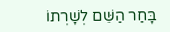בָּחַר הַשֵּׁם לְשָׁרְתוֹ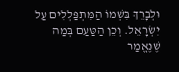וּלְבָרֵךְ בִּשְׁמוֹ הַמִּתְפַּלְלִים עַל יִשְׂרָאֵל. וְכֵן הַטַּעַם בְּמַה שֶׁנֶּאֱמַר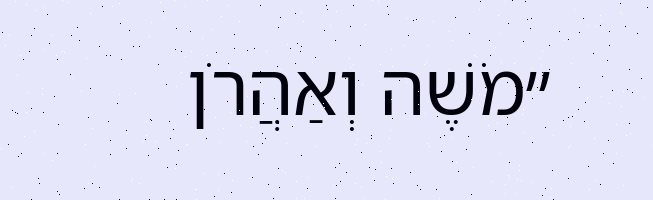״מֹשֶׁה וְאַהֲרֹן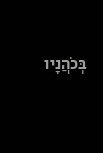בְּכֹהֲנָיו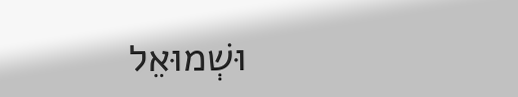וּשְׁמוּאֵל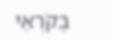בְּקֹרְאֵי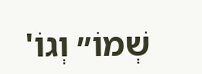שְׁמוֹ״ וְגוֹ'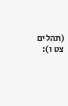(תהלים צט ו):